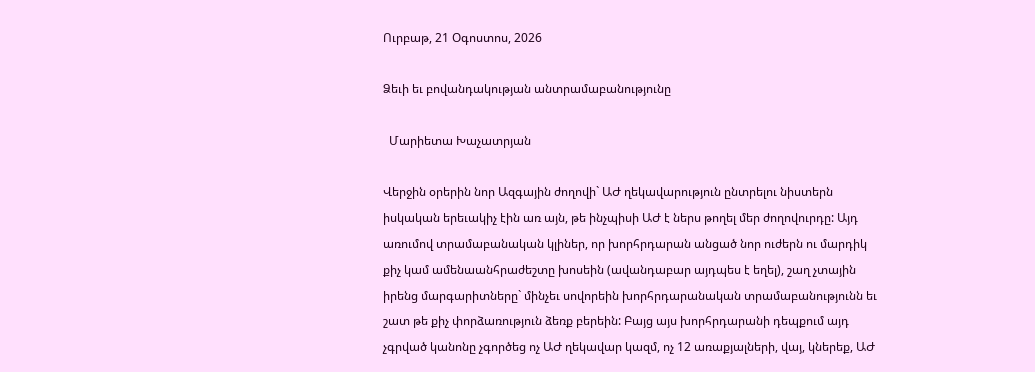Ուրբաթ, 21 Օգոստոս, 2026

Ձեւի եւ բովանդակության անտրամաբանությունը

  Մարիետա Խաչատրյան

Վերջին օրերին նոր Ազգային ժողովի` ԱԺ ղեկավարություն ընտրելու նիստերն իսկական երեւակիչ էին առ այն, թե ինչպիսի ԱԺ է ներս թողել մեր ժողովուրդը: Այդ առումով տրամաբանական կլիներ, որ խորհրդարան անցած նոր ուժերն ու մարդիկ քիչ կամ ամենաանհրաժեշտը խոսեին (ավանդաբար այդպես է եղել), շաղ չտային իրենց մարգարիտները` մինչեւ սովորեին խորհրդարանական տրամաբանությունն եւ շատ թե քիչ փորձառություն ձեռք բերեին: Բայց այս խորհրդարանի դեպքում այդ չգրված կանոնը չգործեց ոչ ԱԺ ղեկավար կազմ, ոչ 12 առաքյալների, վայ, կներեք, ԱԺ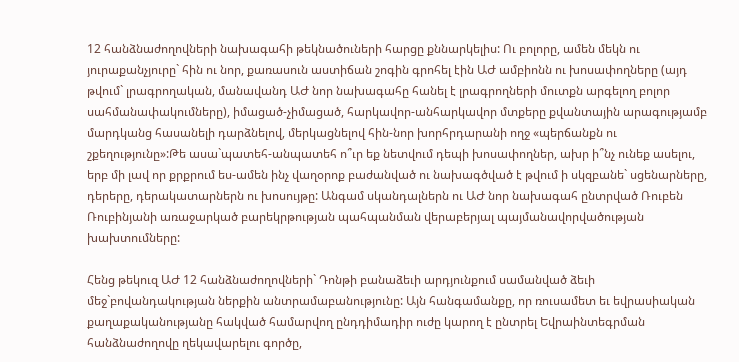12 հանձնաժողովների նախագահի թեկնածուների հարցը քննարկելիս: Ու բոլորը, ամեն մեկն ու յուրաքանչյուրը` հին ու նոր, քառասուն աստիճան շոգին գրոհել էին ԱԺ ամբիոնն ու խոսափողները (այդ թվում` լրագրողական, մանավանդ ԱԺ նոր նախագահը հանել է լրագրողների մուտքն արգելող բոլոր սահմանափակումները), իմացած-չիմացած, հարկավոր-անհարկավոր մտքերը քվանտային արագությամբ մարդկանց հասանելի դարձնելով, մերկացնելով հին-նոր խորհրդարանի ողջ «պերճանքն ու շքեղությունը»:Թե ասա`պատեհ-անպատեհ ո՞ւր եք նետվում դեպի խոսափողներ, ախր ի՞նչ ունեք ասելու, երբ մի լավ որ քրքրում ես-ամեն ինչ վաղօրոք բաժանված ու նախագծված է թվում ի սկզբանե` սցենարները, դերերը, դերակատարներն ու խոսույթը: Անգամ սկանդալներն ու ԱԺ նոր նախագահ ընտրված Ռուբեն Ռուբինյանի առաջարկած բարեկրթության պահպանման վերաբերյալ պայմանավորվածության խախտումները:

Հենց թեկուզ ԱԺ 12 հանձնաժողովների` Դոնթի բանաձեւի արդյունքում սամանված ձեւի մեջ`բովանդակության ներքին անտրամաբանությունը: Այն հանգամանքը, որ ռուսամետ եւ եվրասիական քաղաքականությանը հակված համարվող ընդդիմադիր ուժը կարող է ընտրել Եվրաինտեգրման հանձնաժողովը ղեկավարելու գործը,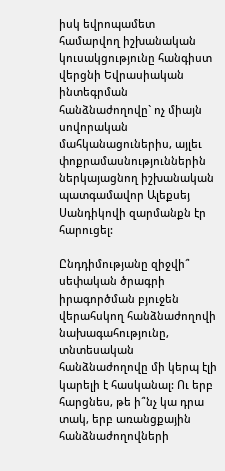իսկ եվրոպամետ համարվող իշխանական կուսակցությունը հանգիստ վերցնի Եվրասիական ինտեգրման հանձնաժողովը` ոչ միայն սովորական մահկանացուներիս, այլեւ փոքրամասնություններին ներկայացնող իշխանական պատգամավոր Ալեքսեյ Սանդիկովի զարմանքն էր հարուցել:

Ընդդիմությանը զիջվի՞ սեփական ծրագրի իրագործման բյուջեն վերահսկող հանձնաժողովի նախագահությունը, տնտեսական հանձնաժողովը մի կերպ էլի կարելի է հասկանալ: Ու երբ հարցնես, թե ի՞նչ կա դրա տակ, երբ առանցքային հանձնաժողովների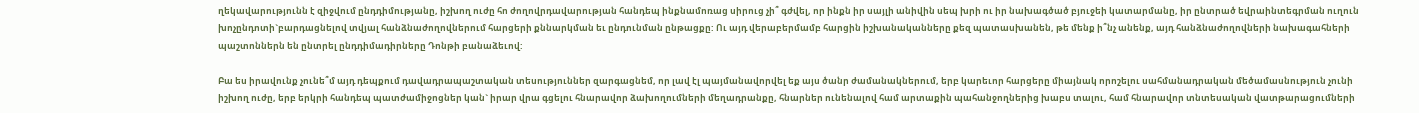ղեկավարությունն է զիջվում ընդդիմությանը, իշխող ուժը հո ժողովրդավարության հանդեպ ինքնամոռաց սիրուց չի՞ գժվել, որ ինքն իր սայլի անիվին սեպ խրի ու իր նախագծած բյուջեի կատարմանը, իր ընտրած եվրաինտեգրման ուղուն խոչընդոտի`բարդացնելով տվյալ հանձնաժողովներում հարցերի քննարկման եւ ընդունման ընթացքը: Ու այդ վերաբերմամբ հարցին իշխանականները քեզ պատասխանեն, թե մենք ի՞նչ անենք, այդ հանձնաժողովների նախագահների պաշտոններն են ընտրել ընդդիմադիրները Դոնթի բանաձեւով:

Բա ես իրավունք չունե՞մ այդ դեպքում դավադրապաշտական տեսություններ զարգացնեմ, որ լավ էլ պայմանավորվել եք այս ծանր ժամանակներում, երբ կարեւոր հարցերը միայնակ որոշելու սահմանադրական մեծամասնություն չունի իշխող ուժը, երբ երկրի հանդեպ պատժամիջոցներ կան` իրար վրա գցելու հնարավոր ձախողումների մեղադրանքը, հնարներ ունենալով համ արտաքին պահանջողներից խաբս տալու, համ հնարավոր տնտեսական վատթարացումների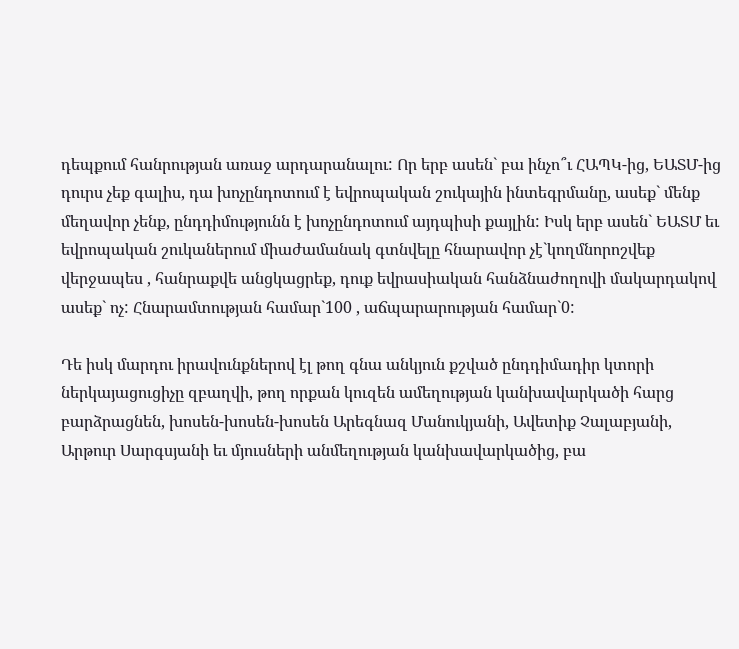դեպքում հանրության առաջ արդարանալու: Որ երբ ասեն` բա ինչո՞ւ ՀԱՊԿ-ից, ԵԱՏՄ-ից դուրս չեք գալիս, դա խոչընդոտում է եվրոպական շուկային ինտեգրմանը, ասեք` մենք մեղավոր չենք, ընդդիմությունն է խոչընդոտում այդպիսի քայլին: Իսկ երբ ասեն` ԵԱՏՄ եւ եվրոպական շուկաներում միաժամանակ գտնվելը հնարավոր չէ`կողմնորոշվեք վերջապես , հանրաքվե անցկացրեք, դուք եվրասիական հանձնաժողովի մակարդակով ասեք` ոչ: Հնարամտության համար`100 , աճպարարության համար`0:

Դե իսկ մարդու իրավունքներով էլ թող գնա անկյուն քշված ընդդիմադիր կտորի ներկայացուցիչը զբաղվի, թող որքան կուզեն ամեղության կանխավարկածի հարց բարձրացնեն, խոսեն-խոսեն-խոսեն Արեգնազ Մանուկյանի, Ավետիք Չալաբյանի, Արթուր Սարգսյանի եւ մյուսների անմեղության կանխավարկածից, բա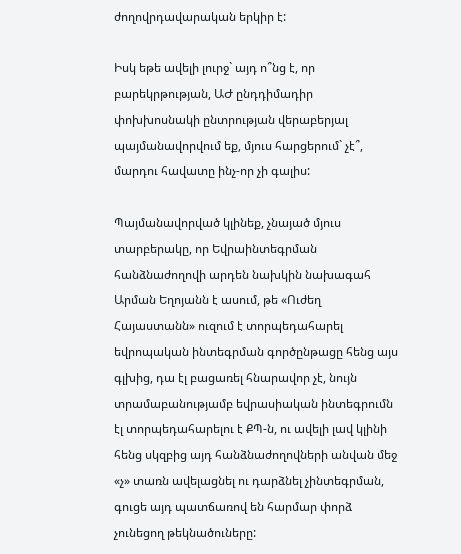ժողովրդավարական երկիր է:

Իսկ եթե ավելի լուրջ` այդ ո՞նց է, որ բարեկրթության, ԱԺ ընդդիմադիր փոխխոսնակի ընտրության վերաբերյալ պայմանավորվում եք, մյուս հարցերում` չէ՞, մարդու հավատը ինչ-որ չի գալիս:

Պայմանավորված կլինեք, չնայած մյուս տարբերակը, որ Եվրաինտեգրման հանձնաժողովի արդեն նախկին նախագահ Արման Եղոյանն է ասում, թե «Ուժեղ Հայաստանն» ուզում է տորպեդահարել եվրոպական ինտեգրման գործընթացը հենց այս գլխից, դա էլ բացառել հնարավոր չէ, նույն տրամաբանությամբ եվրասիական ինտեգրումն էլ տորպեդահարելու է ՔՊ-ն, ու ավելի լավ կլինի հենց սկզբից այդ հանձնաժողովների անվան մեջ «չ» տառն ավելացնել ու դարձնել չինտեգրման, գուցե այդ պատճառով են հարմար փորձ չունեցող թեկնածուները: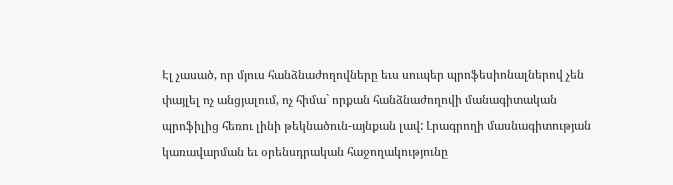Էլ չասած, որ մյուս հանձնաժողովները եւս սուպեր պրոֆեսիոնալներով չեն փայլել ոչ անցյալում, ոչ հիմա` որքան հանձնաժողովի մանագիտական պրոֆիլից հեռու լինի թեկնածուն-այնքան լավ: Լրագրողի մասնագիտության կառավարման եւ օրենսդրական հաջողակությունը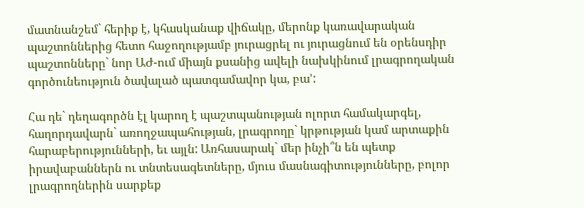մատնանշեմ` հերիք է, կհասկանաք վիճակը, մերոնք կառավարական պաշտոններից հետո հաջողությամբ յուրացրել ու յուրացնում են օրենսդիր պաշտոնները` նոր ԱԺ-ում միայն քսանից ավելի նախկինում լրագրողական գործունեություն ծավալած պատգամավոր կա, բա’:

Հա դե` դեղագործն էլ կարող է պաշտպանության ոլորտ համակարգել, հաղորդավարն` առողջապահության, լրագրողը` կրթության կամ արտաքին հարաբերությունների, եւ այլն: Առհասարակ` մեր ինչի՞ն են պետք իրավաբաններն ու տնտեսագետները, մյուս մասնագիտությունները, բոլոր լրագրողներին սարքեք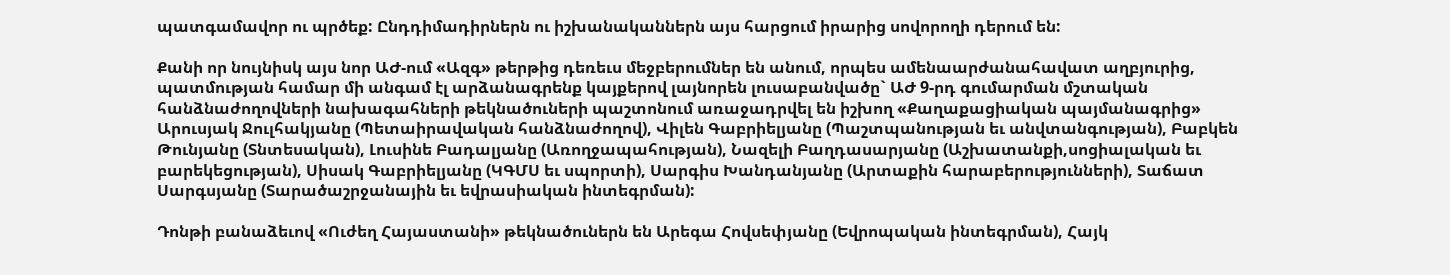պատգամավոր ու պրծեք: Ընդդիմադիրներն ու իշխանականներն այս հարցում իրարից սովորողի դերում են:

Քանի որ նույնիսկ այս նոր ԱԺ-ում «Ազգ» թերթից դեռեւս մեջբերումներ են անում, որպես ամենաարժանահավատ աղբյուրից, պատմության համար մի անգամ էլ արձանագրենք կայքերով լայնորեն լուսաբանվածը` ԱԺ 9-րդ գումարման մշտական հանձնաժողովների նախագահների թեկնածուների պաշտոնում առաջադրվել են իշխող «Քաղաքացիական պայմանագրից» Արուսյակ Ջուլհակյանը (Պետաիրավական հանձնաժողով), Վիլեն Գաբրիելյանը (Պաշտպանության եւ անվտանգության), Բաբկեն Թունյանը (Տնտեսական), Լուսինե Բադալյանը (Առողջապահության), Նազելի Բաղդասարյանը (Աշխատանքի,սոցիալական եւ բարեկեցության), Սիսակ Գաբրիելյանը (ԿԳՄՍ եւ սպորտի), Սարգիս Խանդանյանը (Արտաքին հարաբերությունների), Տաճատ Սարգսյանը (Տարածաշրջանային եւ եվրասիական ինտեգրման):

Դոնթի բանաձեւով «Ուժեղ Հայաստանի» թեկնածուներն են Արեգա Հովսեփյանը (Եվրոպական ինտեգրման), Հայկ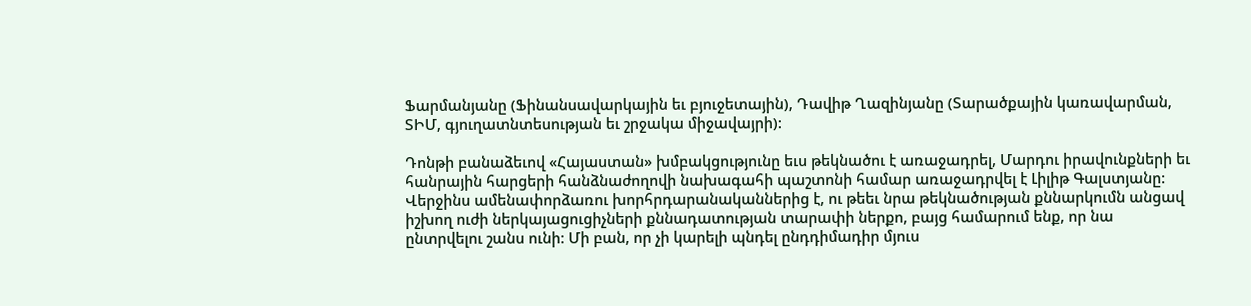Ֆարմանյանը (Ֆինանսավարկային եւ բյուջետային), Դավիթ Ղազինյանը (Տարածքային կառավարման, ՏԻՄ, գյուղատնտեսության եւ շրջակա միջավայրի):

Դոնթի բանաձեւով «Հայաստան» խմբակցությունը եւս թեկնածու է առաջադրել, Մարդու իրավունքների եւ հանրային հարցերի հանձնաժողովի նախագահի պաշտոնի համար առաջադրվել է Լիլիթ Գալստյանը: Վերջինս ամենափորձառու խորհրդարանականներից է, ու թեեւ նրա թեկնածության քննարկումն անցավ իշխող ուժի ներկայացուցիչների քննադատության տարափի ներքո, բայց համարում ենք, որ նա ընտրվելու շանս ունի: Մի բան, որ չի կարելի պնդել ընդդիմադիր մյուս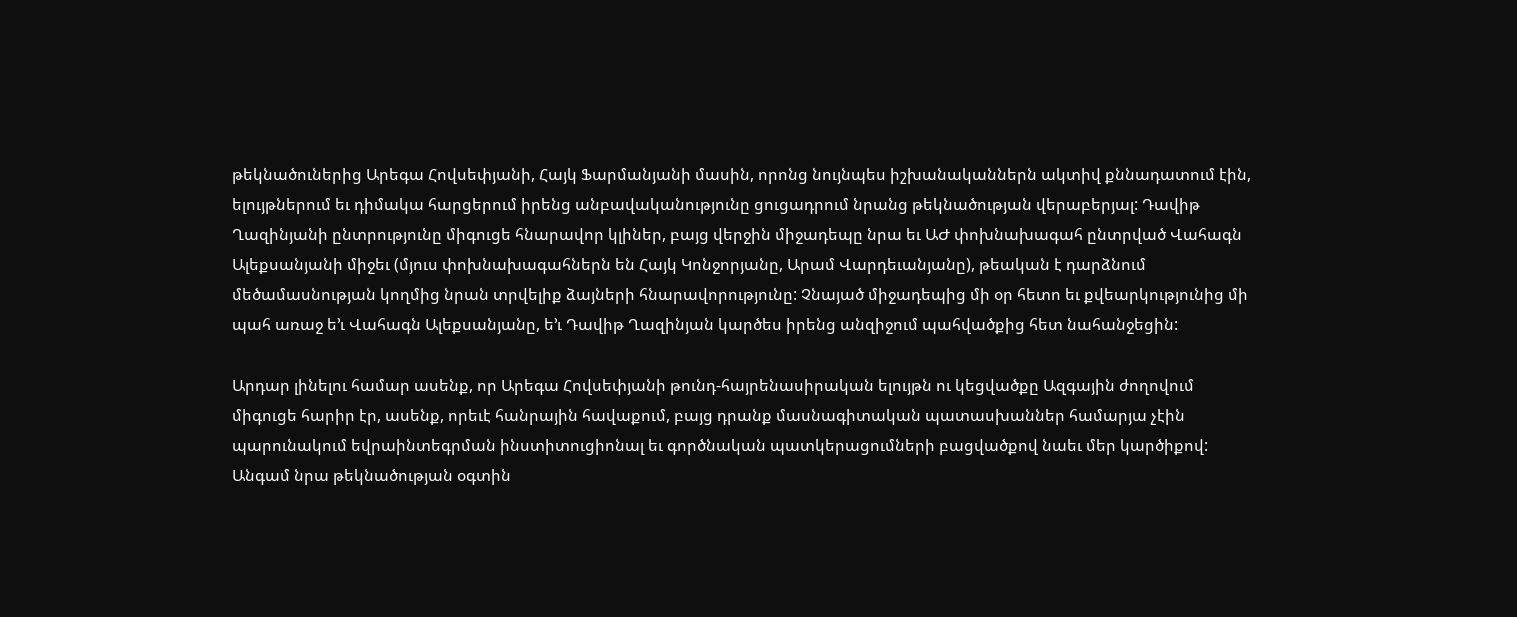թեկնածուներից Արեգա Հովսեփյանի, Հայկ Ֆարմանյանի մասին, որոնց նույնպես իշխանականներն ակտիվ քննադատում էին, ելույթներում եւ դիմակա հարցերում իրենց անբավականությունը ցուցադրում նրանց թեկնածության վերաբերյալ: Դավիթ Ղազինյանի ընտրությունը միգուցե հնարավոր կլիներ, բայց վերջին միջադեպը նրա եւ ԱԺ փոխնախագահ ընտրված Վահագն Ալեքսանյանի միջեւ (մյուս փոխնախագահներն են Հայկ Կոնջորյանը, Արամ Վարդեւանյանը), թեական է դարձնում մեծամասնության կողմից նրան տրվելիք ձայների հնարավորությունը: Չնայած միջադեպից մի օր հետո եւ քվեարկությունից մի պահ առաջ ե’ւ Վահագն Ալեքսանյանը, ե’ւ Դավիթ Ղազինյան կարծես իրենց անզիջում պահվածքից հետ նահանջեցին:

Արդար լինելու համար ասենք, որ Արեգա Հովսեփյանի թունդ-հայրենասիրական ելույթն ու կեցվածքը Ազգային ժողովում միգուցե հարիր էր, ասենք, որեւէ հանրային հավաքում, բայց դրանք մասնագիտական պատասխաններ համարյա չէին պարունակում եվրաինտեգրման ինստիտուցիոնալ եւ գործնական պատկերացումների բացվածքով նաեւ մեր կարծիքով: Անգամ նրա թեկնածության օգտին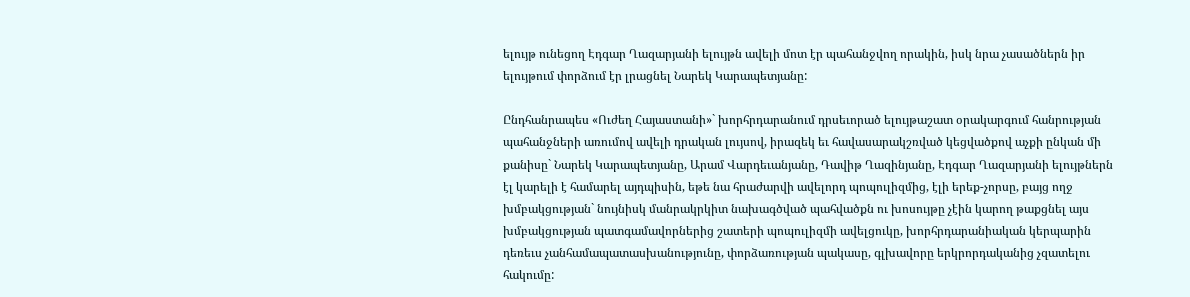ելույթ ունեցող Էդգար Ղազարյանի ելույթն ավելի մոտ էր պահանջվող որակին, իսկ նրա չասածներն իր ելույթում փորձում էր լրացնել Նարեկ Կարապետյանը:

Ընդհանրապես «Ուժեղ Հայաստանի»` խորհրդարանում դրսեւորած ելույթաշատ օրակարգում հանրության պահանջների առումով ավելի դրական լույսով, իրազեկ եւ հավասարակշռված կեցվածքով աչքի ընկան մի քանիսը` Նարեկ Կարապետյանը, Արամ Վարդեւանյանը, Դավիթ Ղազինյանը, Էդգար Ղազարյանի ելույթներն էլ կարելի է համարել այդպիսին, եթե նա հրաժարվի ավելորդ պոպուլիզմից, էլի երեք-չորսը, բայց ողջ խմբակցության` նույնիսկ մանրակրկիտ նախագծված պահվածքն ու խոսույթը չէին կարող թաքցնել այս խմբակցության պատգամավորներից շատերի պոպուլիզմի ավելցուկը, խորհրդարանիական կերպարին դեռեւս չանհամապատասխանությունը, փորձառության պակասը, գլխավորը երկրորդականից չզատելու հակումը: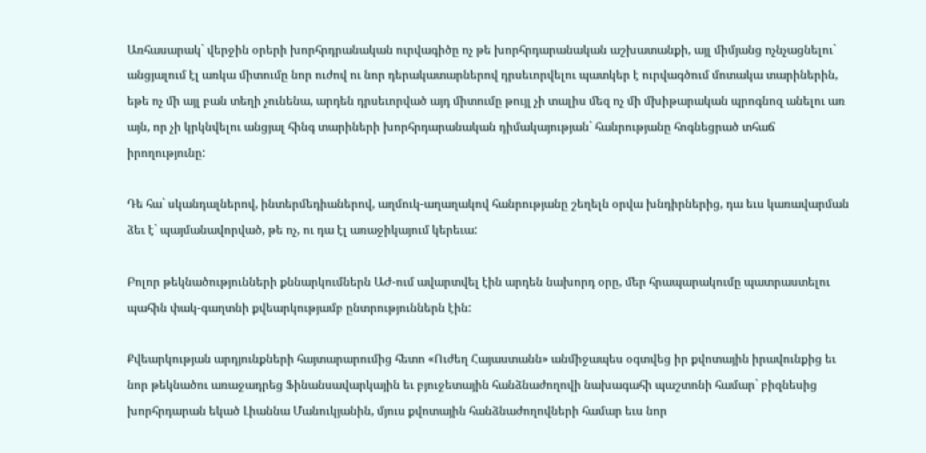Առհասարակ` վերջին օրերի խորհրդրանական ուրվագիծը ոչ թե խորհրդարանական աշխատանքի, այլ միմյանց ոչնչացնելու` անցյալում էլ առկա միտումը նոր ուժով ու նոր դերակատարներով դրսեւորվելու պատկեր է ուրվագծում մոտակա տարիներին, եթե ոչ մի այլ բան տեղի չունենա, արդեն դրսեւորված այդ միտումը թույլ չի տալիս մեզ ոչ մի մխիթարական պրոգնոզ անելու առ այն, որ չի կրկնվելու անցյալ հինգ տարիների խորհրդարանական դիմակայության` հանրությանը հոգնեցրած տհաճ իրողությունը:

Դե հա` սկանդալներով, ինտերմեդիաներով, աղմուկ-աղաղակով հանրությանը շեղելն օրվա խնդիրներից, դա եւս կառավարման ձեւ է` պայմանավորված, թե ոչ, ու դա էլ առաջիկայում կերեւա:

Բոլոր թեկնածությունների քննարկումներն ԱԺ-ում ավարտվել էին արդեն նախորդ օրը, մեր հրապարակումը պատրաստելու պահին փակ-գաղտնի քվեարկությամբ ընտրություններն էին:

Քվեարկության արդյունքների հայտարարումից հետո «Ուժեղ Հայաստանն» անմիջապես օգտվեց իր քվոտային իրավունքից եւ նոր թեկնածու առաջադրեց Ֆինանսավարկային եւ բյուջետային հանձնաժողովի նախագահի պաշտոնի համար` բիզնեսից խորհրդարան եկած Լիաննա Մանուկյանին, մյուս քվոտային հանձնաժողովների համար եւս նոր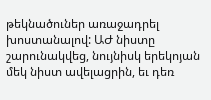թեկնածուներ առաջադրել խոստանալով: ԱԺ նիստը շարունակվեց, նույնիսկ երեկոյան մեկ նիստ ավելացրին, եւ դեռ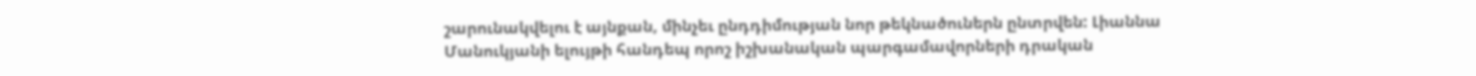շարունակվելու է այնքան, մինչեւ ընդդիմության նոր թեկնածուներն ընտրվեն: Լիաննա Մանուկյանի ելույթի հանդեպ որոշ իշխանական պարգամավորների դրական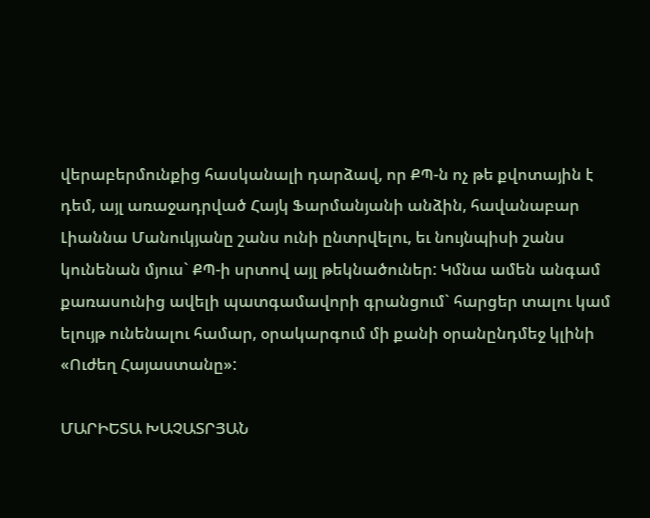վերաբերմունքից հասկանալի դարձավ, որ ՔՊ-ն ոչ թե քվոտային է դեմ, այլ առաջադրված Հայկ Ֆարմանյանի անձին, հավանաբար Լիաննա Մանուկյանը շանս ունի ընտրվելու, եւ նույնպիսի շանս կունենան մյուս` ՔՊ-ի սրտով այլ թեկնածուներ: Կմնա ամեն անգամ քառասունից ավելի պատգամավորի գրանցում` հարցեր տալու կամ ելույթ ունենալու համար, օրակարգում մի քանի օրանընդմեջ կլինի «Ուժեղ Հայաստանը»:

ՄԱՐԻԵՏԱ ԽԱՉԱՏՐՅԱՆ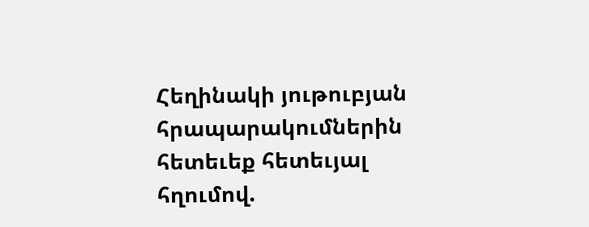Հեղինակի յութուբյան հրապարակումներին հետեւեք հետեւյալ հղումով.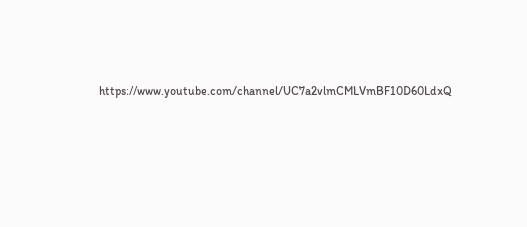https։//www.youtube.com/channel/UC7a2vlmCMLVmBF10D60LdxQ